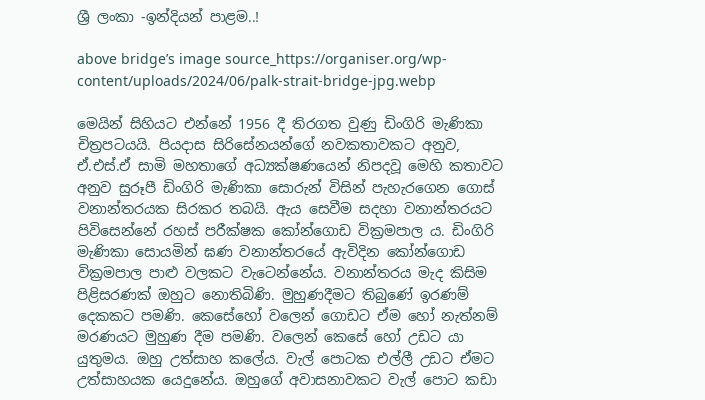ශ්‍රී ලංකා -ඉන්දියන් පාළම..!

above bridge’s image source_https://organiser.org/wp-content/uploads/2024/06/palk-strait-bridge-jpg.webp

මෙයින් සිහියට එන්නේ 1956 දී තිරගත වුණු ඩිංගිරි මැණිකා චිත්‍රපටයයි. පියදාස සිරිසේනයන්ගේ නවකතාවකට අනුව, ඒ.එස්.ඒ සාමි මහතාගේ අධ්‍යක්ෂණයෙන් නිපදවූ මෙහි කතාවට අනුව සුරූපී ඩිංගිරි මැණිකා සොරුන් විසින් පැහැරගෙන ගොස් වනාන්තරයක සිරකර තබයි. ඇය සෙවීම සදහා වනාන්තරයට පිවිසෙන්නේ රහස් පරීක්ෂක කෝන්ගොඩ වික්‍රමපාල ය. ඩිංගිරි මැණිකා සොයමින් ඝණ වනාන්තරයේ ඇවිදින කෝන්ගොඩ වික්‍රමපාල පාළු වලකට වැටෙන්නේය. වනාන්තරය මැද කිසිම පිළිසරණක් ඔහුට නොතිබිණි. මුහුණදීමට තිබුණේ ඉරණම් දෙකකට පමණි. කෙසේහෝ වලෙන් ගොඩට ඒම හෝ නැත්නම් මරණයට මුහුණ දීම පමණි. වලෙන් කෙසේ හෝ උඩට යා යුතුමය. ඔහු උත්සාහ කලේය. වැල් පොටක එල්ලී උඩට ඒමට උත්සාහයක යෙදුනේය. ඔහුගේ අවාසනාවකට වැල් පොට කඩා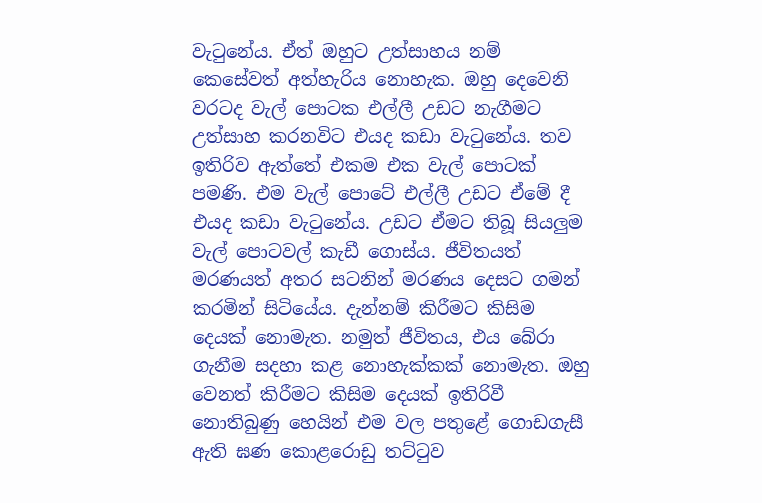වැටුනේය. ඒත් ඔහුට උත්සාහය නම් කෙසේවත් අත්හැරිය නොහැක. ඔහු දෙවෙනි වරටද වැල් පොටක එල්ලී උඩට නැගීමට උත්සාහ කරනවිට එයද කඩා වැටුනේය. තව ඉතිරිව ඇත්තේ එකම එක වැල් පොටක් පමණි. එම වැල් පොටේ එල්ලී උඩට ඒමේ දී එයද කඩා වැටුනේය. උඩට ඒමට තිබූ සියලුම වැල් පොටවල් කැඩී ගොස්ය. ජීවිතයත් මරණයත් අතර සටනින් මරණය දෙසට ගමන් කරමින් සිටියේය. දැන්නම් කිරීමට කිසිම දෙයක් නොමැත. නමුත් ජීවිතය, එය බේරා ගැනීම සදහා කළ නොහැක්කක් නොමැත. ඔහු වෙනත් කිරීමට කිසිම දෙයක් ඉතිරිවී නොතිබුණු හෙයින් එම වල පතුළේ ගොඩගැසී ඇති ඝණ කොළරොඩු තට්ටුව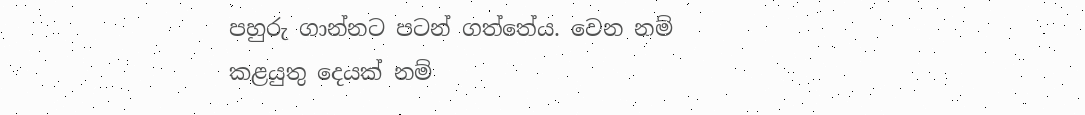පහුරු ගාන්නට පටන් ගත්තේය. වෙන නම් කළයුතු දෙයක් නම්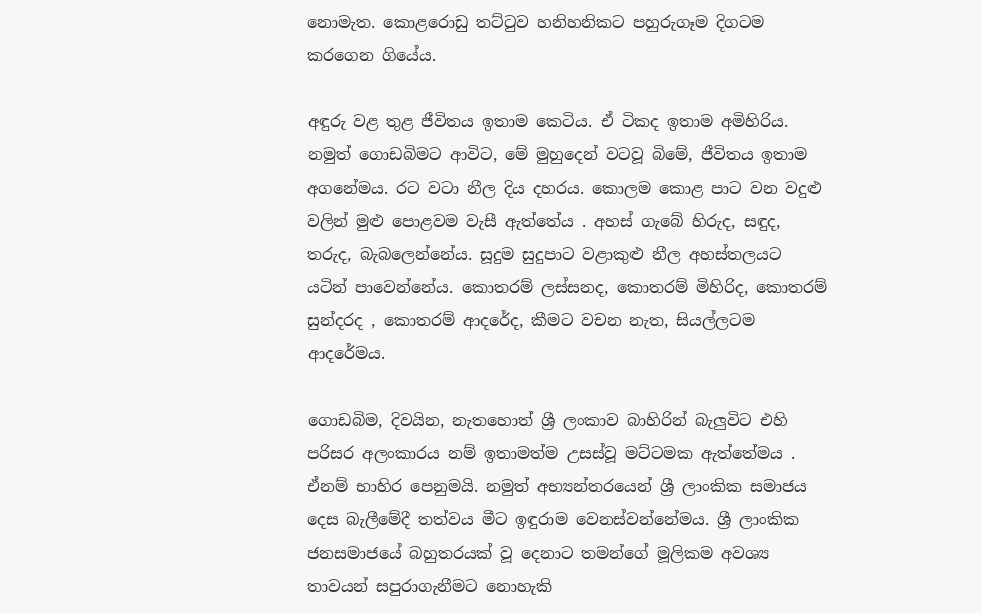නොමැත. කොළරොඩු තට්ටුව හනිහනිකට පහුරුගෑම දිගටම කරගෙන ගියේය.

අඳුරු වළ තුළ ජීවිතය ඉතාම කෙටිය. ඒ ටිකද ඉතාම අමිහිරිය. නමුත් ගොඩබිමට ආවිට, මේ මුහුදෙන් වටවූ බිමේ, ජීවිතය ඉතාම අගනේමය. රට වටා නීල දිය දහරය. කොලම කොළ පාට වන වදුළු වලින් මුළු පොළවම වැසී ඇත්තේය . අහස් ගැබේ හිරුද, සඳුද, තරුද, බැබලෙන්නේය. සූදුම සුදුපාට වළාකුළු නීල අහස්තලයට යටින් පාවෙන්නේය. කොතරම් ලස්සනද, කොතරම් මිහිරිද, කොතරම් සුන්දරද , කොතරම් ආදරේද, කීමට වචන නැත, සියල්ලටම ආදරේමය.

ගොඩබිම, දිවයින, නැතහොත් ශ්‍රී ලංකාව බාහිරින් බැලුවිට එහි පරිසර අලංකාරය නම් ඉතාමත්ම උසස්වූ මට්ටමක ඇත්තේමය . ඒනම් භාහිර පෙනුමයි. නමුත් අභ්‍යන්තරයෙන් ශ්‍රී ලාංකික සමාජය දෙස බැලීමේදී තත්වය මීට ඉඳුරාම වෙනස්වන්නේමය. ශ්‍රී ලාංකික ජනසමාජයේ බහුතරයක් වූ දෙනාට තමන්ගේ මූලිකම අවශ්‍ය තාවයන් සපුරාගැනීමට නොහැකි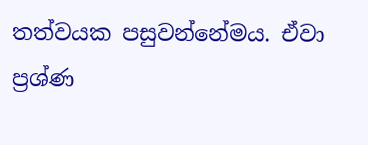තත්වයක පසුවන්නේමය. ඒවා ප්‍රශ්ණ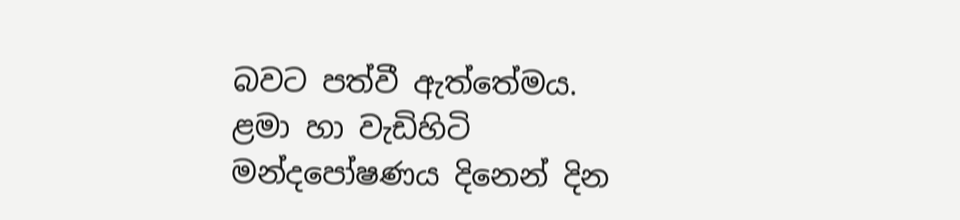බවට පත්වී ඇත්තේමය. ළමා හා වැඩිහිටි මන්දපෝෂණය දිනෙන් දින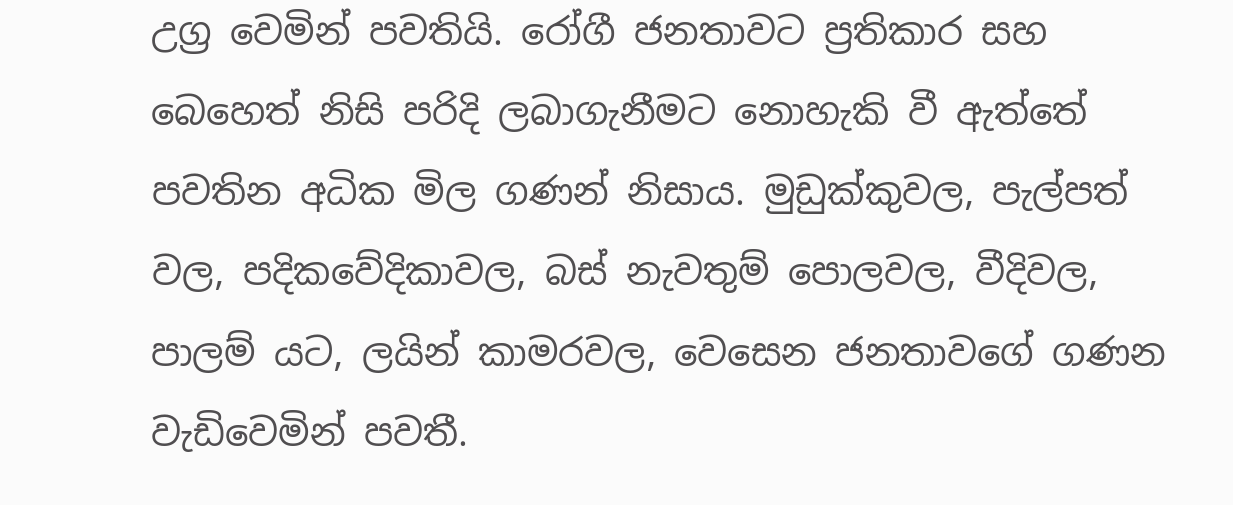උග්‍ර වෙමින් පවතියි. රෝගී ජනතාවට ප්‍රතිකාර සහ බෙහෙත් නිසි පරිදි ලබාගැනීමට නොහැකි වී ඇත්තේ පවතින අධික මිල ගණන් නිසාය. මුඩුක්කුවල, පැල්පත් වල, පදිකවේදිකාවල, බස් නැවතුම් පොලවල, වීදිවල, පාලම් යට, ලයින් කාමරවල, වෙසෙන ජනතාවගේ ගණන වැඩිවෙමින් පවතී.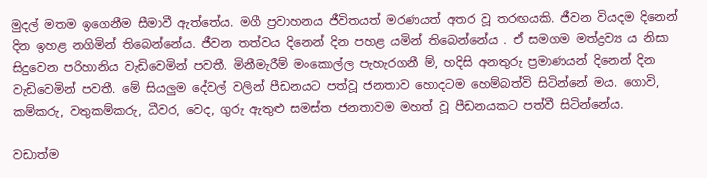මුදල් මතම ඉගෙනීම සීමාවී ඇත්තේය. මගී ප්‍රවාහනය ජීවිතයත් මරණයත් අතර වූ තරඟයකි. ජීවන වියදම දිනෙන් දින ඉහළ නගිමින් තිබෙන්නේය. ජීවන තත්වය දිනෙන් දින පහළ යමින් තිබෙන්නේය . ඒ සමගම මත්ද්‍රව්‍ය ය නිසා සිදුවෙන පරිහානිය වැඩිවෙමින් පවතී. මිනීමැරීම් මංකොල්ල පැහැරගනී ම්, හදිසි අනතුරු ප්‍රමාණයන් දිනෙන් දින වැඩිවෙමින් පවතී. මේ සියලුම දේවල් වලින් පීඩනයට පත්වූ ජනතාව හොදටම හෙම්බත්වි සිටින්නේ මය. ගොවි, කම්කරු, වතුකම්කරු, ධීවර, වෙද, ගුරු ඇතුළු සමස්ත ජනතාවම මහත් වූ පීඩනයකට පත්වී සිටින්නේය.

වඩාත්ම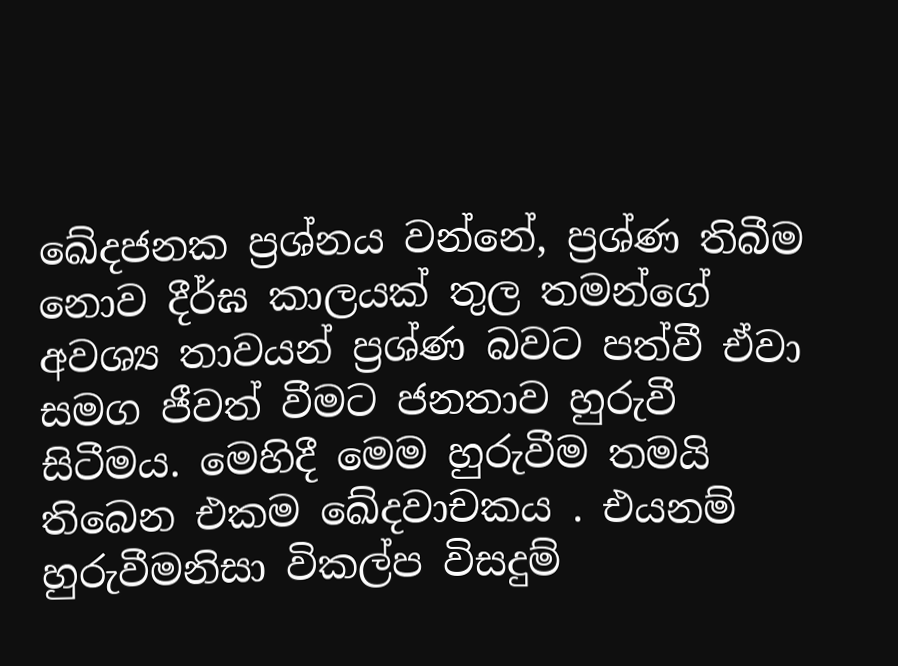ඛේදජනක ප්‍රශ්නය වන්නේ, ප්‍රශ්ණ තිබීම නොව දීර්ඝ කාලයක් තුල තමන්ගේ අවශ්‍ය තාවයන් ප්‍රශ්ණ බවට පත්වී ඒවා සමග ජීවත් වීමට ජනතාව හුරුවී සිටීමය. මෙහිදී මෙම හුරුවීම තමයි තිබෙන එකම ඛේදවාචකය . එයනම් හුරුවීමනිසා විකල්ප විසදුම්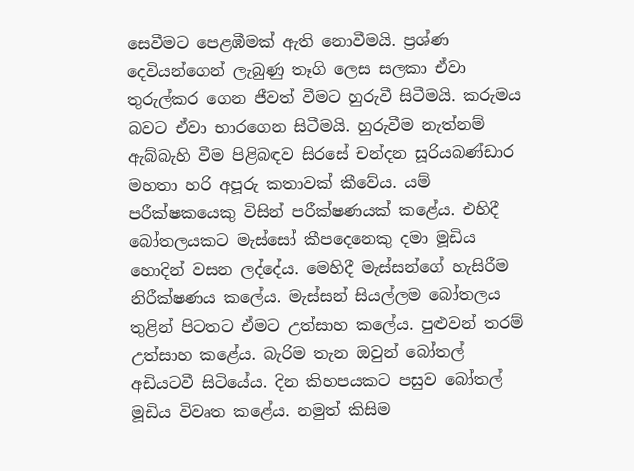සෙවීමට පෙළඹීමක් ඇති නොවීමයි. ප්‍රශ්ණ දෙවියන්ගෙන් ලැබුණු තෑගි ලෙස සලකා ඒවා තුරුල්කර ගෙන ජීවත් වීමට හුරුවී සිටීමයි. කරුමය බවට ඒවා භාරගෙන සිටීමයි. හුරුවීම නැත්නම් ඇබ්බැහි වීම පිළිබඳව සිරසේ චන්දන සූරියබණ්ඩාර මහතා හරි අපූරු කතාවක් කීවේය. යම් පරීක්ෂකයෙකු විසින් පරීක්ෂණයක් කළේය. එහිදී බෝතලයකට මැස්සෝ කීපදෙනෙකු දමා මූඩිය හොදින් වසන ලද්දේය. මෙහිදී මැස්සන්ගේ හැසිරීම නිරීක්ෂණය කලේය. මැස්සන් සියල්ලම බෝතලය තුළින් පිටතට ඒමට උත්සාහ කලේය. පුළුවන් තරම් උත්සාහ කළේය. බැරිම තැන ඔවුන් බෝතල් අඩියටවී සිටියේය. දින කිහපයකට පසුව බෝතල් මූඩිය විවෘත කළේය. නමුත් කිසිම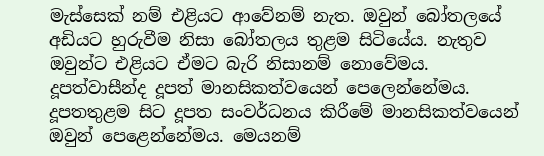මැස්සෙක් නම් එළියට ආවේනම් නැත. ඔවුන් බෝතලයේ අඩියට හුරුවීම නිසා බෝතලය තුළම සිටියේය. නැතුව ඔවුන්ට එළියට ඒමට බැරි නිසානම් නොවේමය. දූපත්වාසීන්ද දූපත් මානසිකත්වයෙන් පෙලෙන්නේමය. දූපතතුළම සිට දූපත සංවර්ධනය කිරීමේ මානසිකත්වයෙන් ඔවුන් පෙළෙන්නේමය. මෙයනම්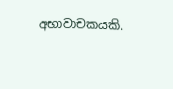අභාවාචකයකි.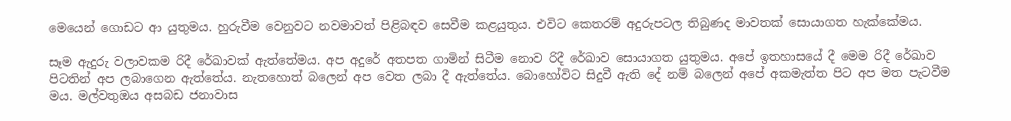මෙයෙන් ගොඩට ආ යුතුමය. හුරුවීම වෙනුවට නවමාවත් පිළිබඳව සෙවීම කළයුතුය. එවිට කෙතරම් අදුරුපටල තිබුණද මාවතක් සොයාගත හැක්කේමය.

සෑම ඇදුරු වලාවකම රිදී රේඛාවක් ඇත්තේමය. අප අදුරේ අතපත ගාමින් සිටීම නොව රිදී රේඛාව සොයාගත යුතුමය. අපේ ඉතහාසයේ දී මෙම රිදී රේඛාව පිටතින් අප ලබාගෙන ඇත්තේය. නැතහොත් බලෙන් අප වෙත ලබා දී ඇත්තේය. බොහෝවිට සිදුවී ඇති දේ නම් බලෙන් අපේ අකමැත්ත පිට අප මත පැටවීම මය. මල්වතුඔය අසබඩ ජනාවාස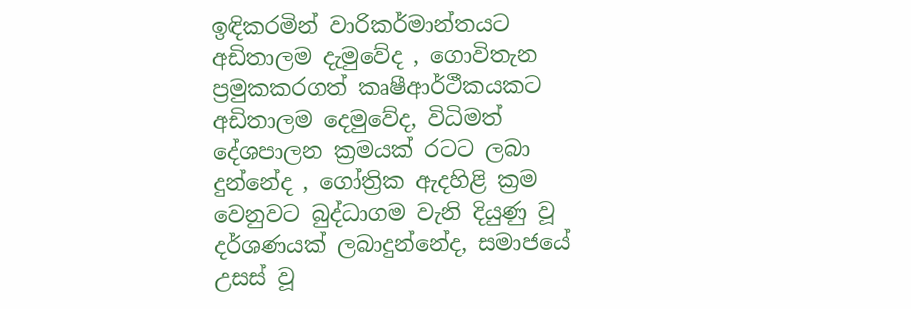ඉඳිකරමින් වාරිකර්මාන්තයට අඩිතාලම දැමුවේද , ගොවිතැන ප්‍රමුකකරගත් කෘෂීආර්ථීකයකට අඩිතාලම දෙමුවේද, විධිමත් දේශපාලන ක්‍රමයක් රටට ලබා දුන්නේද , ගෝත්‍රික ඇදහිළි ක්‍රම වෙනුවට බුද්ධාගම වැනි දියුණු වූ දර්ශණයක් ලබාදුන්නේද, සමාජයේ උසස් වූ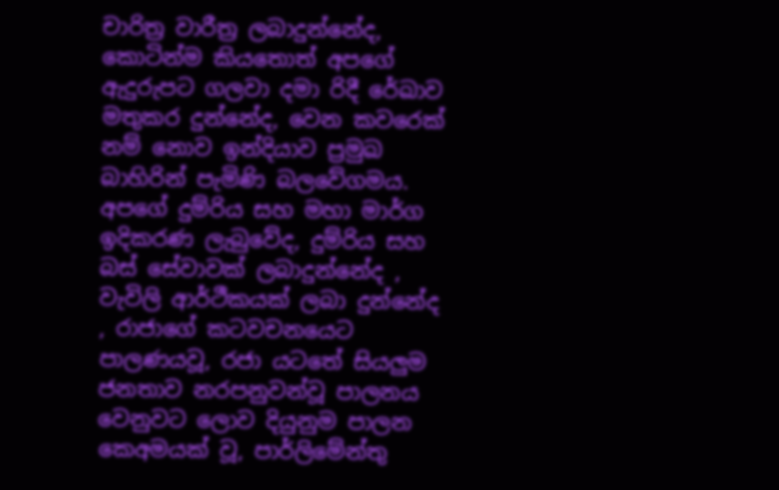චාරිත්‍ර වාරීත්‍ර ලබාදුන්නේද, කොටින්ම කියතොත් අපගේ ඇදුරුපට ගලවා දමා රිදී රේඛාව මතුකර දුන්නේද, වෙන කවරෙක් නම් නොව ඉන්දියාව ප්‍රමුඛ බාහිරින් පැමිණි බලවේගමය. අපගේ දුම්රිය සහ මහා මාර්ග ඉදිකරණ ලැබුවේද, දුම්රිය සහ බස් සේවාවක් ලබාදුන්නේද , වැවිලි ආර්ථීකයක් ලබා දුන්නේද , රාජාගේ කටවචනයෙට පාලණයවූ, රජා යටතේ සියලුම ජනතාව නරපනුවන්වූ පාලනය වෙනුවට ලොව දියුනුම පාලන කෙඅමයක් වූ, පාර්ලිමේන්තු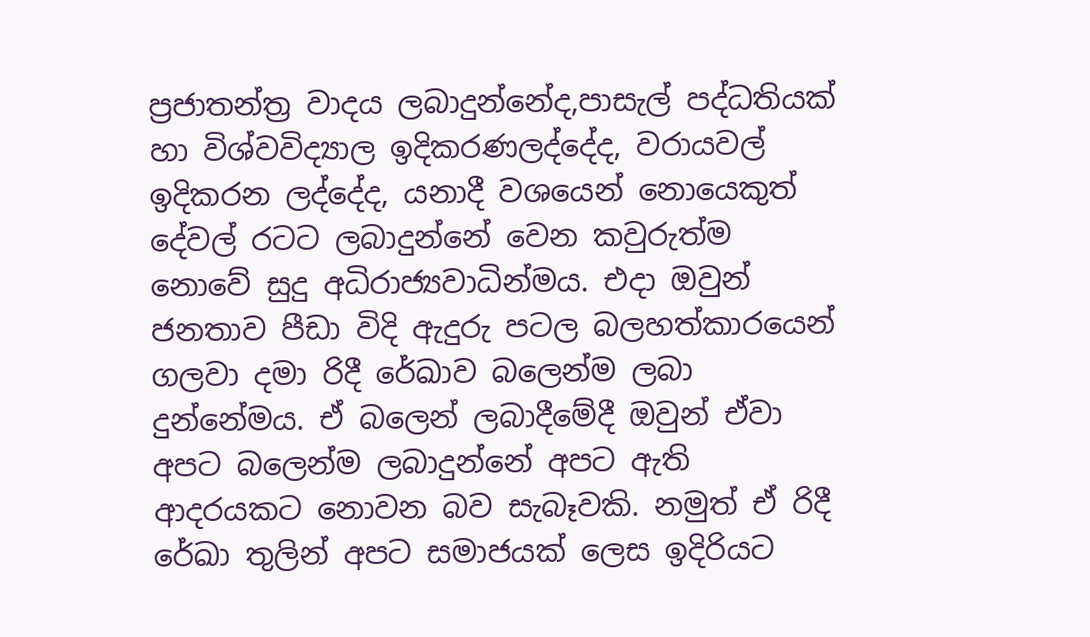ප්‍රජාතන්ත්‍ර වාදය ලබාදුන්නේද,පාසැල් පද්ධතියක් හා විශ්වවිද්‍යාල ඉදිකරණලද්දේද, වරායවල් ඉදිකරන ලද්දේද, යනාදී වශයෙන් නොයෙකුත් දේවල් රටට ලබාදුන්නේ වෙන කවුරුත්ම නොවේ සුදු අධිරාජ්‍යවාධින්මය. එදා ඔවුන් ජනතාව පීඩා විදි ඇදුරු පටල බලහත්කාරයෙන් ගලවා දමා රිදී රේඛාව බලෙන්ම ලබා දුන්නේමය. ඒ බලෙන් ලබාදීමේදී ඔවුන් ඒවා අපට බලෙන්ම ලබාදුන්නේ අපට ඇති ආදරයකට නොවන බව සැබෑවකි. නමුත් ඒ රිදී රේඛා තුලින් අපට සමාජයක් ලෙස ඉදිරියට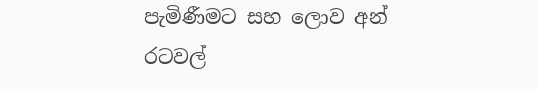පැමිණීමට සහ ලොව අන් රටවල්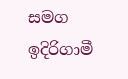සමග ඉදිරිගාමී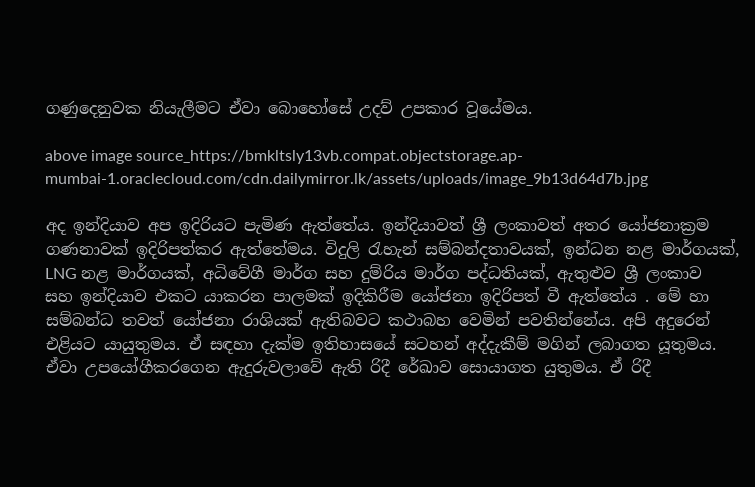ගණුදෙනුවක නියැලීමට ඒවා බොහෝසේ උදව් උපකාර වූයේමය.

above image source_https://bmkltsly13vb.compat.objectstorage.ap-mumbai-1.oraclecloud.com/cdn.dailymirror.lk/assets/uploads/image_9b13d64d7b.jpg

අද ඉන්දියාව අප ඉදිරියට පැමිණ ඇත්තේය. ඉන්දියාවත් ශ්‍රී ලංකාවත් අතර යෝජනාක්‍රම ගණනාවක් ඉදිරිපත්කර ඇත්තේමය. විදුලි රැහැන් සම්බන්දතාවයක්, ඉන්ධන නළ මාර්ගයක්, LNG නළ මාර්ගයක්, අධිවේගී මාර්ග සහ දුම්රිය මාර්ග පද්ධතියක්, ඇතුළුව ශ්‍රී ලංකාව සහ ඉන්දියාව එකට යාකරන පාලමක් ඉදිකිරීම යෝජනා ඉදිරිපත් වී ඇත්තේය . මේ හා සම්බන්ධ තවත් යෝජනා රාශියක් ඇතිබවට කථාබහ වෙමින් පවතින්නේය. අපි අදුරෙන් එළියට යායුතුමය. ඒ සඳහා දැක්ම ඉතිහාසයේ සටහන් අද්දැකීම් මගින් ලබාගත යූතුමය. ඒවා උපයෝගීකරගෙන ඇදුරුවලාවේ ඇති රිදී රේඛාව සොයාගත යුතුමය. ඒ රිදී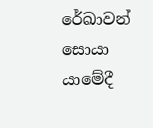රේඛාවන් සොයා යාමේදී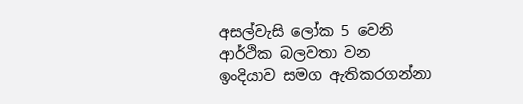අසල්වැසි ලෝක 5 වෙනි ආර්ථික බලවතා වන ඉංදියාව සමග ඇතිකරගන්නා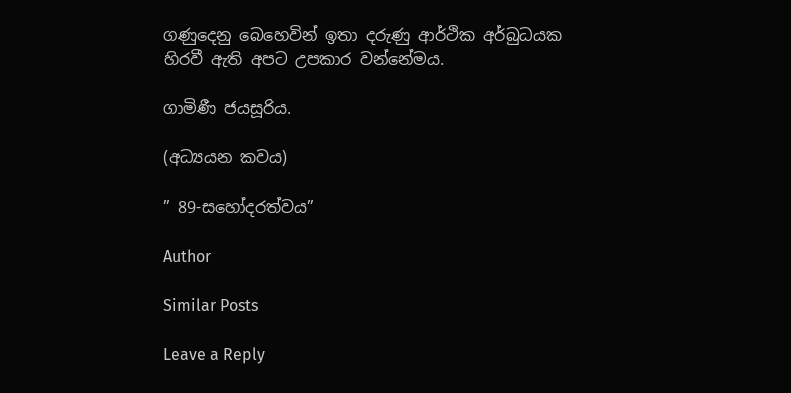ගණුදෙනු බෙහෙවින් ඉතා දරුණු ආර්ථික අර්බුධයක හිරවී ඇති අපට උපකාර වන්නේමය.

ගාමිණී ජයසූරිය.

(අධ්‍යයන කවය)

” 89-සහෝදරත්වය”

Author

Similar Posts

Leave a Reply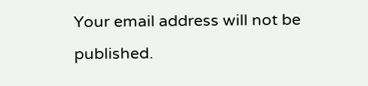Your email address will not be published.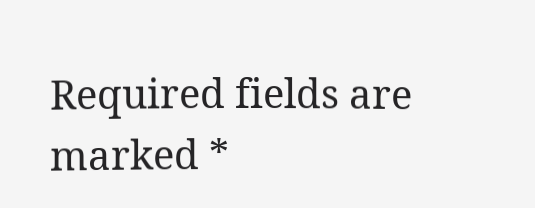Required fields are marked *